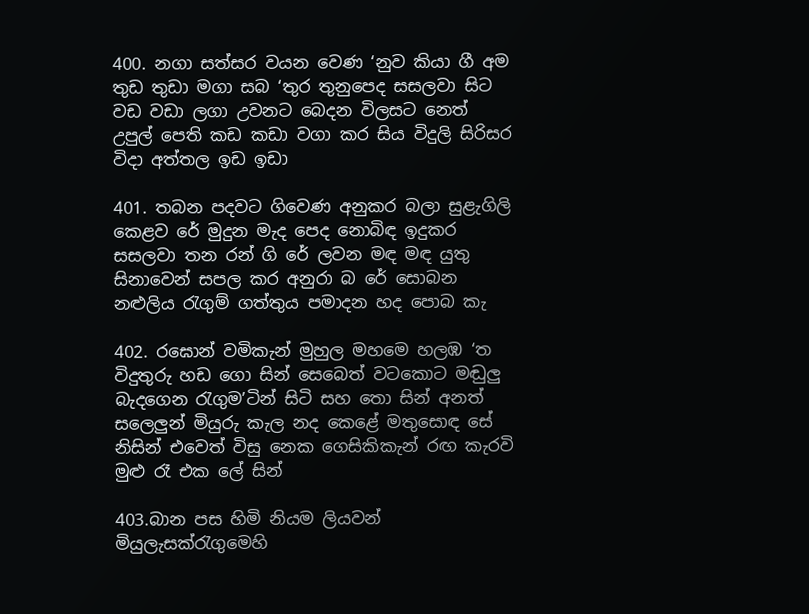400. නගා සත්සර වයන වෙණ ‘නුව කියා ගී අම තුඩ තුඩා මගා සබ ‘තුර තුනුපෙද සසලවා සිට වඩ වඩා ලගා උවනට බෙදන විලසට නෙත් උපුල් පෙති කඩ කඩා වගා කර සිය විදුලි සිරිසර විදා අත්තල ඉඩ ඉඩා

401. තබන පදවට ගිවෙණ අනුකර බලා සුළැගිලි කෙළව රේ මුදුන මැද පෙද නොබිඳ ඉදුකර සසලවා තන රන් ගි රේ ලවන මඳ මඳ යුතු සිනාවෙන් සපල කර අනුරා බ රේ සොබන නළුලිය රැගුම් ගත්තුය පමාදන හද පොබ කැ

402. රඝොන් වමිකැන් මුහුල මහමෙ හලඹ ‘ත විදුතුරු හඩ ගො සින් සෙබෙත් වටකොට මඬුලු බැදගෙන රැගුම’ටින් සිටි සහ තො සින් අනත් සලෙලුන් මියුරු කැල නද කෙළේ මතුසොඳ සේ නිසින් එවෙත් විසු නෙක ගෙසිකිකැන් රඟ කැරවි මුළු රෑ එක ලේ සින්

403.බාන පස හිමි නියම ලියවන් මියුලැසක්රැගුමෙහි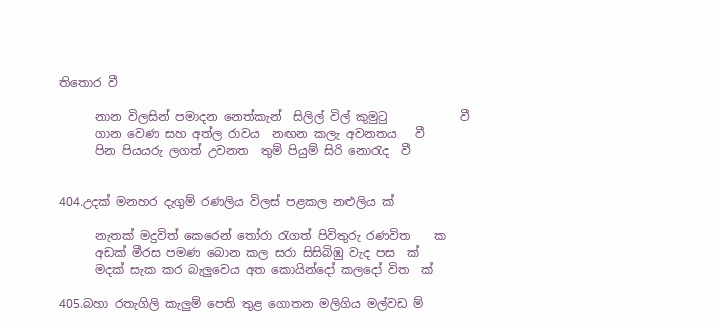තිතොර වී

      නාන විලසින් පමාදන නෙත්කැන්  සිලිල් විල් කුමුටු            වී
      ගාන වෙණ සහ අත්ල රාවය  නඟන කලැ අවනතය   වී
      පින පියයරු ලගත් උවනත  තුම් පියුම් සිරි නොරැද  වී


404.උදක් මනහර දැගුම් රණලිය විලස් පළකල නළුලිය ක්

      නැතක් මදුවිත් කෙරෙන් තෝරා රැගත් පිවිතුරු රණවිත    ක
      අඩක් මීරස පමණ බොන කල සරා සිසිබිඹු වැද පස  ක්
      මදක් සැක කර බැලුවෙය අත කොයින්දෝ කලදෝ විත  ක්

405.බහා රතැගිලි කැලුම් පෙති තුළ ගොතන මලිගිය මල්වඩ ම්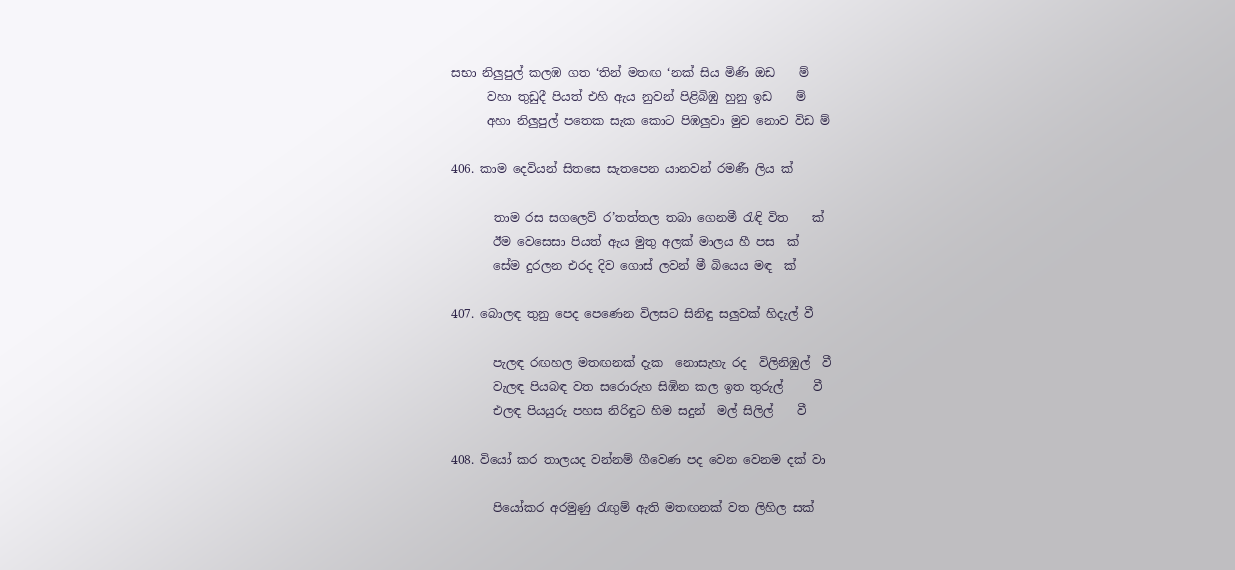සභා නිලුපුල් කලඹ ගත ‘තින් මතඟ ‘නක් සිය මිණි ඔඩ    ම්
      වහා තුඩුදී පියත් එහි ඇය නුවන් පිළිබිඹු හුනු ඉඩ    ම්
      අහා නිලුපුල් පතෙක සැක කොට පිඹලුවා මුව නොව විඩ ම්

406. කාම දෙවියන් සිතසෙ සැතපෙන යානවන් රමණී ලිය ක්

       තාම රස ස‍ගලෙව් ර’තත්තල තබා ගෙනමී රැඳි විත    ක්
       ඊම වෙසෙසා පියත් ඇය මුතු අලක් මාලය හී පස  ක්
       සේම දුරලන එරද දිව ගොස් ලවන් මී බියෙය මඳ  ක්

407. බොලඳ තුනු පෙද පෙණෙන විලසට සිනිඳු සලුවක් හිදැල් වී

       පැලඳ රඟහල මතඟනක් දැක  නොසැහැ රද  විලිනිඹුල්  වී
       වැලඳ පියබඳ වත ස‍රොරුහ සිඹින කල ඉත තුරුල්     වී
       එලඳ පියයුරු පහස නිරිඳුට හිම සදුන්  මල් සිලිල්    වී

408. වියෝ කර තාලයද වන්නම් ගීවෙණ පද වෙන වෙනම දක් වා

       පියෝකර අරමුණු රැඟුම් ඇති මතඟනක් වත ලිහිල සක්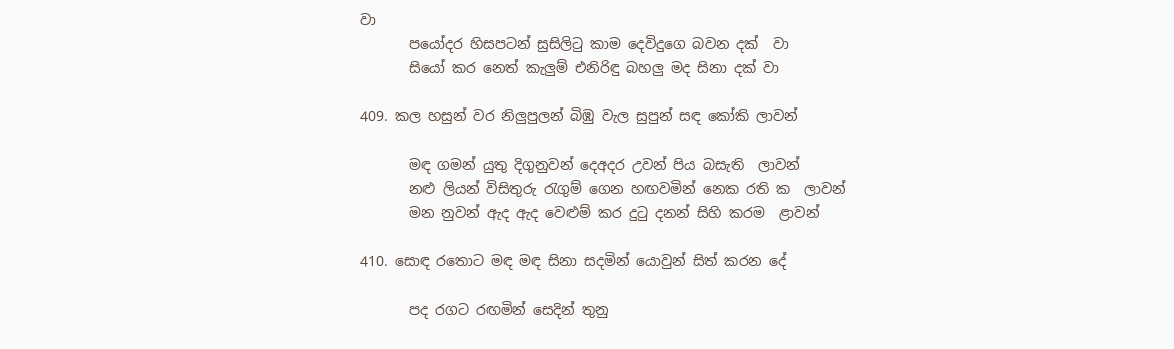වා
       පයෝදර හිසපටන් සුසිලිටු කාම දෙවිදුගෙ බවන දක්  වා
       සියෝ කර නෙත් කැලුම් එනිරිඳු බහලු මද සිනා දක් වා

409. කල හසුන් වර නිලුපුලන් බිඹු වැල සුපුන් සඳ කෝකි ලාවන්

       මඳ ගමන් යුතු දිගුනුවන් දෙඅදර උවන් පිය බසැති  ලාවන්
       නළු ලියන් විසිතුරු රැගුම් ගෙන හඟවමින් නෙක රති ක  ලාවන්
       මන නුවන් ඇද ඇද වෙළුම් කර දුටු දනන් සිහි කරම  ළාවන්

410. සොඳ රතොට මඳ මඳ සිනා සදමින් යොවුන් සිත් කරන දේ

       පද රගට රඟමින් සෙදින් තුනු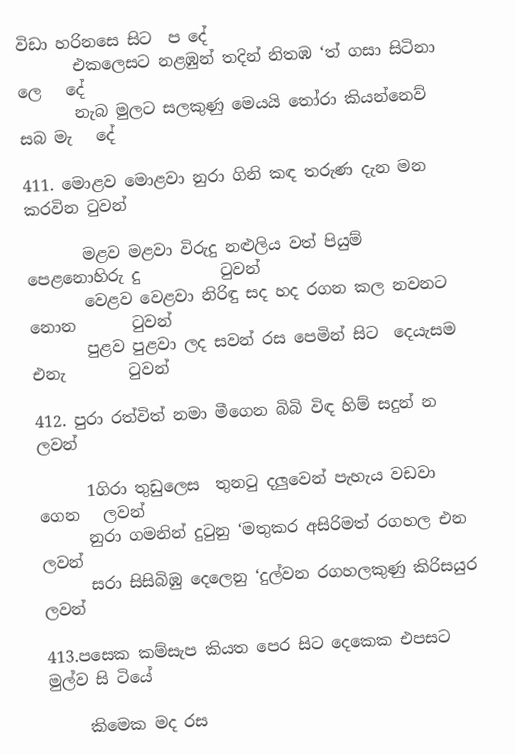විඩා හරිනසෙ සිට  ප දේ
       එකලෙසට නළඹුන් තදින් නිතඹ ‘ත් ගසා සිටිනා ලෙ   දේ
       නැබ මුලට සලකුණු මෙයයි තෝරා කියන්නෙව් සබ මැ   දේ

411. මොළව මොළවා නුරා ගිනි කඳ තරුණ දැන මන කරවින ටුවන්

       මළව මළවා විරුදු නළුලිය වත් පියුම් පෙළනොහිරු දු          ටුවන්
       වෙළව වෙළවා නිරිඳු සද හද රගන කල නවනට නොන       ටුවන්
       පුළව පුළවා ලද සවන් රස පෙමින් සිට  දෙයැසම එනැ        ටුවන්

412. පුරා රත්විත් නමා මීගෙන බිබි විඳ හිම් සදුන් න ලවන්

      1ගිරා තුඩුලෙස  තුනටු දලුවෙන් පැහැය වඩවා ගෙන   ලවන්
      නුරා ගමනින් දුටුනු ‘මතුකර අසිරිමත් රගහල එන    ලවන්
      සරා සිසිබිඹු දෙලෙනු ‘දුල්වන රගහලකුණු කිරිසයුර ලවන්

413.පසෙක කම්සැප කියත පෙර සිට දෙකෙක එපසට මුල්ව සි ටියේ

     කිමෙක මද රස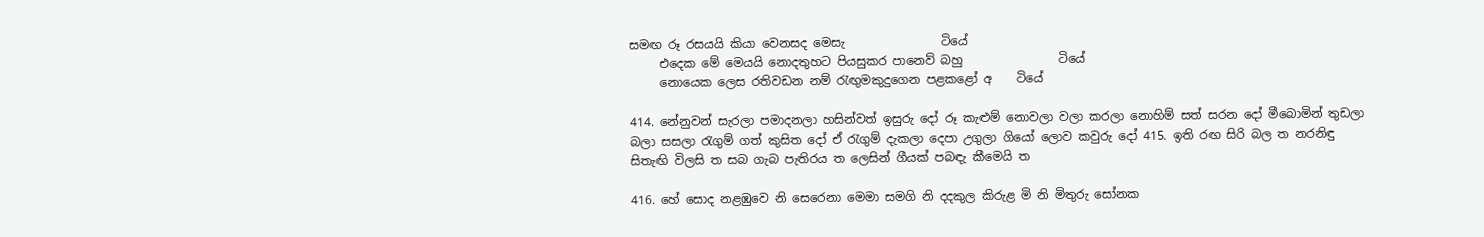සමඟ රූ රසයයි කියා වෙනසද මෙසැ                ටියේ
     එදෙක මේ මෙයයි නොදතුහට පියසුකර පානෙව් බහු                ටියේ
     නොයෙක ලෙස රතිවඩන නම් රැඟුමකුදුගෙන පළකළෝ අ    ටියේ

414. නේනුවන් සැරලා පමාදනලා හසින්වත් ඉසුරු දෝ රූ කැළුම් නොවලා වලා කරලා නොහිම් සත් සරන දෝ මීබොමින් තුඩලා බලා සසලා රැගුම් ගත් කුසිත දෝ ඒ රැගුම් දැකලා දෙපා උගුලා ගියෝ ලොව කවුරු දෝ 415. ඉති රඟ සිරි බල ත නරනිඳු සිතැඟි විලසි ත සබ ගැබ පැතිරය ත ලෙසින් ගීයක් පබඳැ කීමෙයි ත

416. හේ සොද නළඹුවෙ නි සෙරෙනා මෙමා සමගි නි දදකුල කිරුළ මි නි මිතුරු සෝනක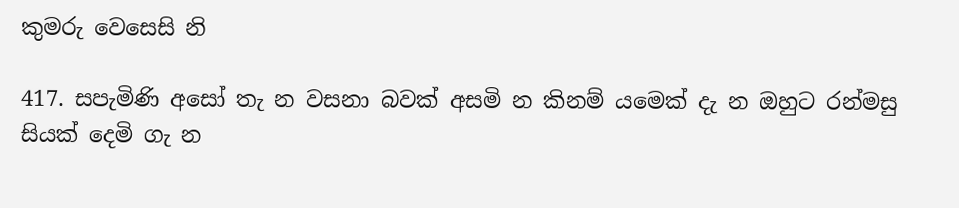කුමරු වෙසෙසි නි

417. සපැමිණි අසෝ තැ න වසනා බවක් අසමි න කිනම් යමෙක් දැ න ඔහුට රන්මසු සියක් දෙමි ගැ න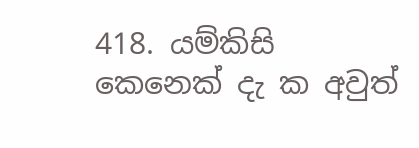418. යම්කිසි කෙනෙක් දැ ක අවුත්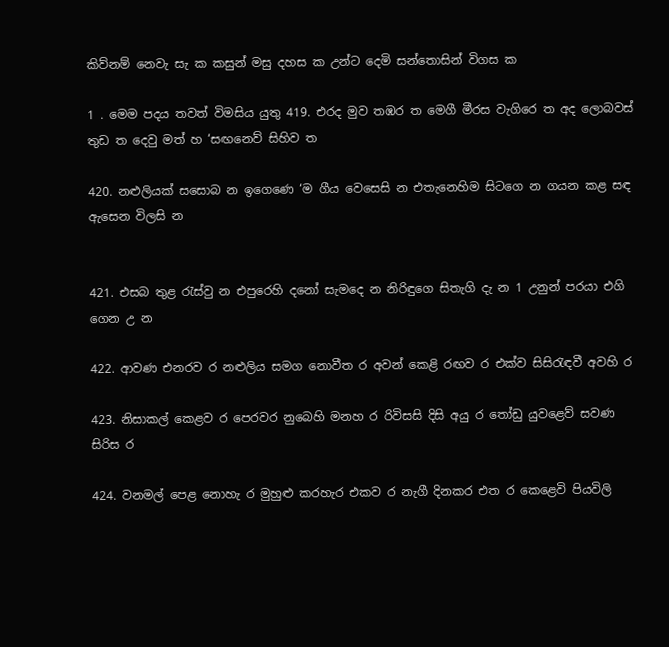කිව්නම් නෙවැ සැ ක කසුන් මසු දහස ක උන්ට දෙමි සන්තොසින් විගස ක

1 . මෙම පදය තවත් විමසිය යුතු 419. එරද මුව තඹර ත මෙගී මීරස වැගිරෙ ත අද ලොබවස් තුඩ ත දෙවු මත් හ ‘සඟනෙව් සිහිව ත

420. නළුලියක් සසොබ න ඉගෙණෙ ‘ම ගීය වෙසෙසි න එ‍තැනෙහිම සිටගෙ න ගයන කළ සඳ ඇසෙන විලසි න


421. එසබ තුළ රැස්වු න එපුරෙහි දනෝ සැමදෙ න නිරිඳුගෙ සිතැගි දැ න 1 උනුන් පරයා එගි ගෙන උ න

422. ආවණ එනරව ර නළුලිය සමග නොවීත ර අවන් කෙළි රඟව ර එක්ව සිසිරැඳවී අවහි ර

423. නිසාකල් කෙළව ර පෙරවර නුබෙහි මනහ ර රිවිසසි දිසි අයු ර තෝඩු යුවළෙව් සවණ සිරිස ර

424. වනමල් පෙළ නොහැ ර මුහුළු කරහැර එකව ර නැගී දිනකර එත ර කෙළෙවි පියවිලි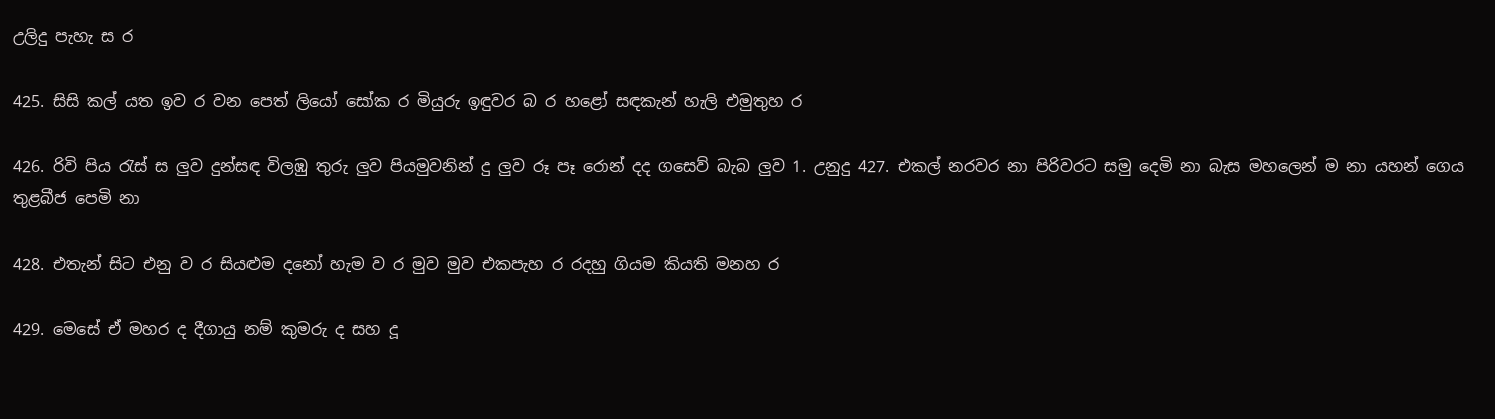උලිදු පැහැ ස ර

425. සිසි කල් යත ඉව ර වන පෙත් ලියෝ සෝක ර මියුරු ඉඳුවර බ ර හළෝ සඳකැන් හැලි එමුතුහ ර

426. රිවි පිය රැස් ස ලුව දුන්සඳ විලඹු තුරු ලුව පියමුවනින් දු ලුව රූ පෑ රොන් දද ගසෙව් බැබ ලුව 1. උනුදු 427. එකල් නරවර නා පිරිවරට සමු දෙමි නා බැස මහලෙන් ම නා යහන් ගෙය තුළබීජ පෙමි නා

428. එතැන් සිට එනු ව ර සියළුම දනෝ හැම ව ර මුව මුව එකපැහ ර රදහු ගියම කියති මනහ ර

429. මෙසේ ඒ මහර ද දීගායු නම් කුමරු ද සහ දූ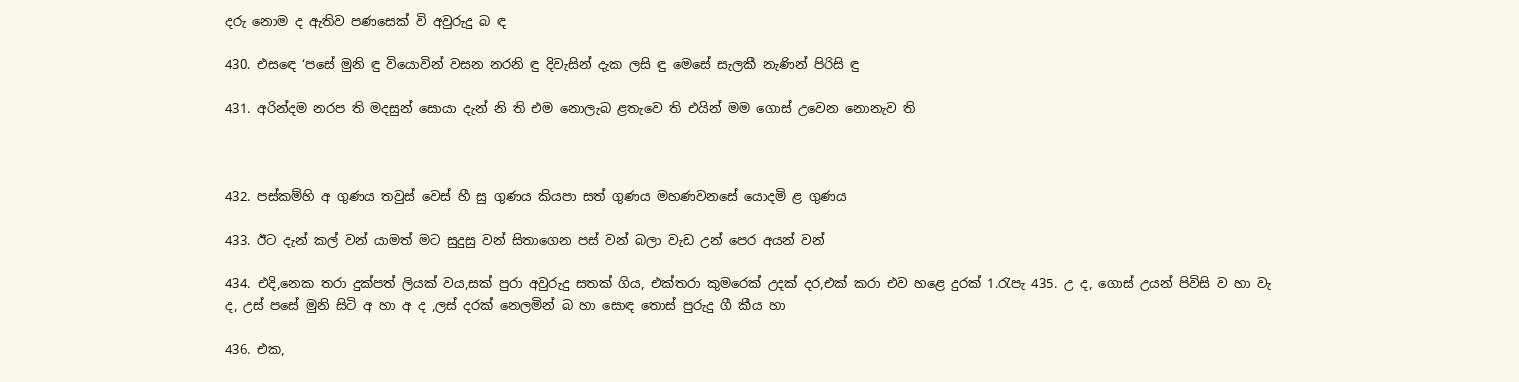දරු නොම ද ඇතිව පණසෙක් වි අවුරුදු බ ඳ

430. එස‍ඳෙ ‘පසේ මුනි ඳු වියොවින් වසන නරනි ඳු දිවැසින් දැක ලසි ඳු මෙසේ සැලකී නැණින් පිරිසි ඳු

431. අරින්දම නරප ති මදසුන් සොයා දැන් නි ති එම නොලැබ ළතැවෙ ති එයින් මම ගොස් උවෙන නොනැව ති



432. පස්කම්හි අ ගුණය තවුස් වෙස් හී සු ගුණය කියපා සත් ගුණය මහණවනසේ යොදමි ළ ගුණය

433. ඊට දැන් කල් වන් යාමත් මට සුදුසු වන් සිතාගෙන පස් වන් බලා වැඩ උන් පෙර අයන් වන්

434. එදි,නෙක තරා දුක්පත් ලියක් වය,සක් පුරා අවුරුදු සතක් ගිය, එක්තරා කුමරෙක් උදක් දර,එක් කරා එව හළෙ දුරක් 1.රැපැ 435. උ ද, ගොස් උයන් පිවිසි ව හා වැ ද, උස් පසේ මුනි සිටි අ හා අ ද ,ලස් දරක් නෙලමින් බ හා සොඳ තොස් පුරුදු ගී කීය හා

436. එක,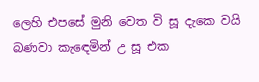ලෙහි එපසේ මුනි වෙත වි සූ දැකෙ වයි බණවා කැ‍ඳෙමින් උ සූ එක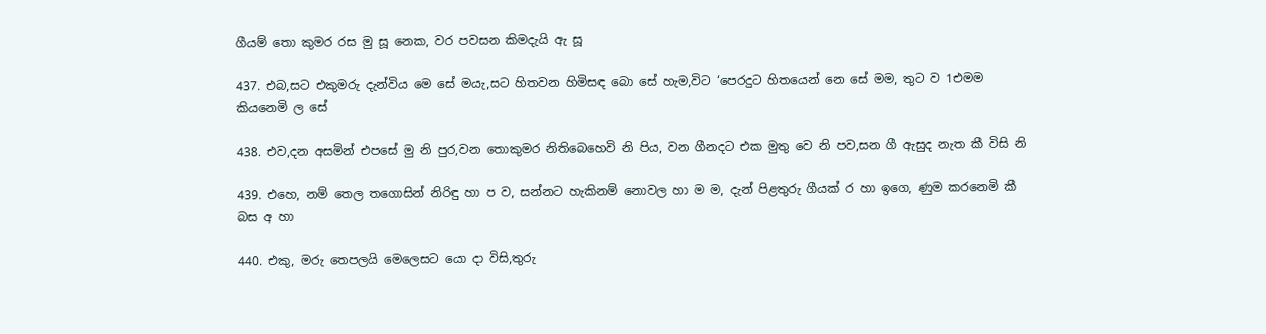ගීයම් තො කුමර රස මු සූ නෙක, වර පවසන කිමදැයි ඇ සූ

437. එබ,සට එකුමරු දැන්විය මෙ සේ මයැ,සට හිතවන හිමිසඳ බො සේ හැම,විට ‘පෙරදුට හිතයෙන් නෙ සේ මම, තුට ව 1එමම කියනෙමි ල සේ

438. එව,දන අසමින් එපසේ මු නි පුර,වන තොකුමර නිතිබෙහෙවි නි පිය, වන ගීනදට එක මුතු වෙ නි පව,සන ගී ඇසුද නැත කී විසි නි

439. එහෙ, නම් තෙල තගොසින් නිරිඳු හා ප ව, සන්නට හැකිනම් නොවල හා ම ම, දැන් පිළතුරු ගීයක් ර හා ඉගෙ, ණුම කරනෙමි කී බස අ හා

440. එකු, මරු තෙපලයි මෙලෙසට යො දා විසි,තුරු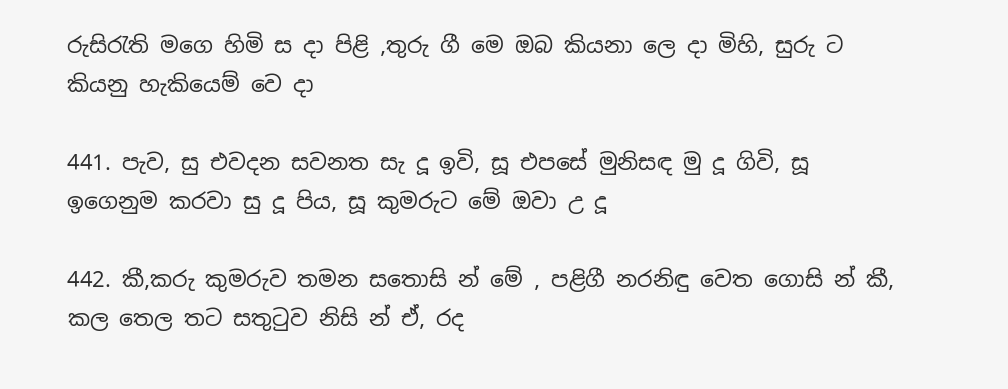රුසිරැති මගෙ හිමි ස දා පිළි ,තුරු ගී මෙ ඔබ කියනා ලෙ දා මිහි, සුරු ට කියනු හැකියෙම් වෙ දා

441. පැව, සු එවදන සවනත සැ දූ ඉවි, සූ එපසේ මුනිසඳ මු දූ ගිවි, සූ ඉගෙනුම කරවා සු දූ පිය, සූ කුමරුට මේ ඔවා උ දූ

442. කී,කරු කුමරුව තමන සතොසි න් මේ , පළිගී නරනිඳු වෙත ගොසි න් කී, කල තෙල තට සතුටුව නිසි න් ඒ, රද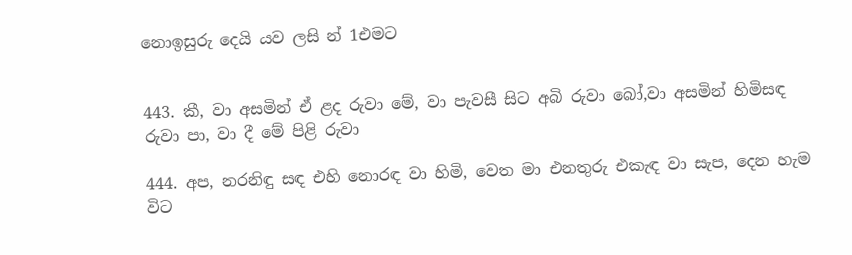නොඉසුරු දෙයි යව ලසි න් 1එමට


443. කී, වා අසමින් ඒ ළද රුවා මේ, වා පැවසී සිට අබි රුවා බෝ,වා අසමින් හිමිසඳ රුවා පා, වා දී මේ පිළි රුවා

444. අප, නරනිඳු සඳ එහි නොරඳ වා හිමි, වෙත මා එනතුරු එකැඳ වා සැප, දෙන හැම විට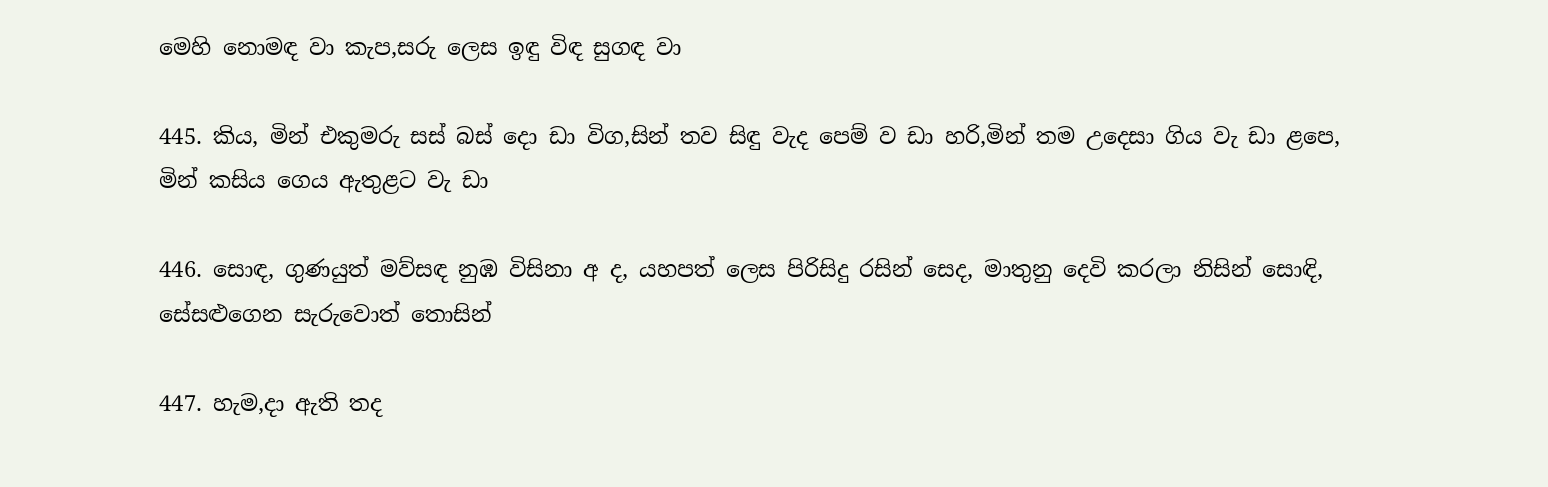මෙහි නොමඳ වා කැප,සරු ලෙස ඉඳු විඳ සුගඳ වා

445. කිය, මින් එකුමරු සස් බස් දො ඩා විග,සින් තව සිඳු වැද පෙම් ව ඩා හරි,මින් තම උදෙසා ගිය වැ ඩා ළපෙ, මින් කසිය ගෙය ඇතුළට වැ ඩා

446. සොඳ, ගුණයුත් මව්සඳ නුඹ විසිනා අ ද, යහපත් ලෙස පිරිසිදු රසින් සෙද, මාතුනු දෙවි කරලා නිසින් සොඳි, සේසළුගෙන සැරුවොත් තොසින්

447. හැම,දා ඇති තද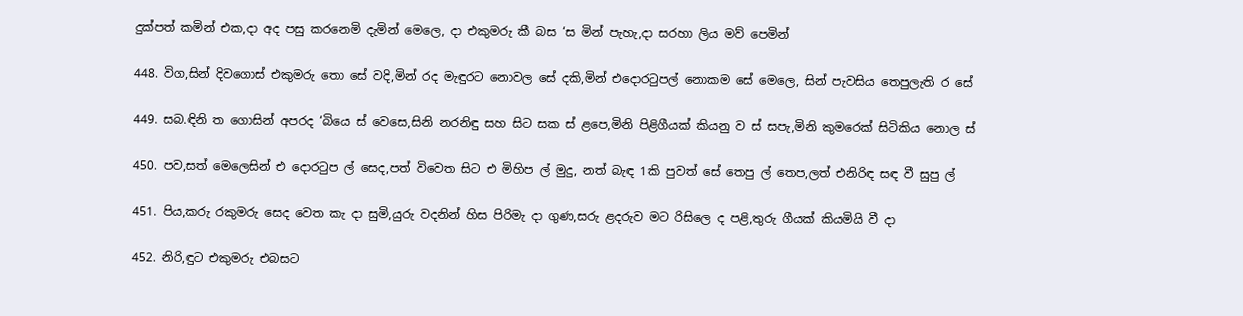දුක්පත් කමින් එක,දා අද පසු කරනෙමි දැමින් මෙලෙ, දා එකුමරු කී බස ‘ස මින් පැහැ,දා සරහා ලිය මව් පෙමින්

448. විග,සින් දිවගොස් එකුමරු තො සේ වදි,මින් රද මැඳුරට නොවල සේ දකි,මින් එදොරටුපල් නොකම සේ මෙලෙ, සින් පැවසිය තෙපුලැති ර සේ

449. සබ.ඳිනි ත ගොසින් අපරද ‘බියෙ ස් වෙසෙ,සිනි නරනිඳු සහ සිට සක ස් ළපෙ,මිනි පිළිගීයක් කියනු ව ස් සපැ,මිනි කුමරෙක් සිටිකිය නොල ස්

450. පව,සත් මෙලෙසින් එ දොරටුප ල් සෙද,පත් විවෙත සිට එ මිහිප ල් මුදු, නත් බැඳ 1කි පුවත් සේ තෙපු ල් තෙප,ලත් එනිරිඳ සඳ වී සුපු ල්

451. පිය,කරු රකුමරු සෙද වෙත කැ දා සුමි,යුරු වදනින් හිස පිරිමැ දා ගුණ,සරු ළදරුව මට රිසිලෙ ද පළි,තුරු ගීයක් කියමියි වී දා

452. නිරි,ඳුට එකුමරු එබසට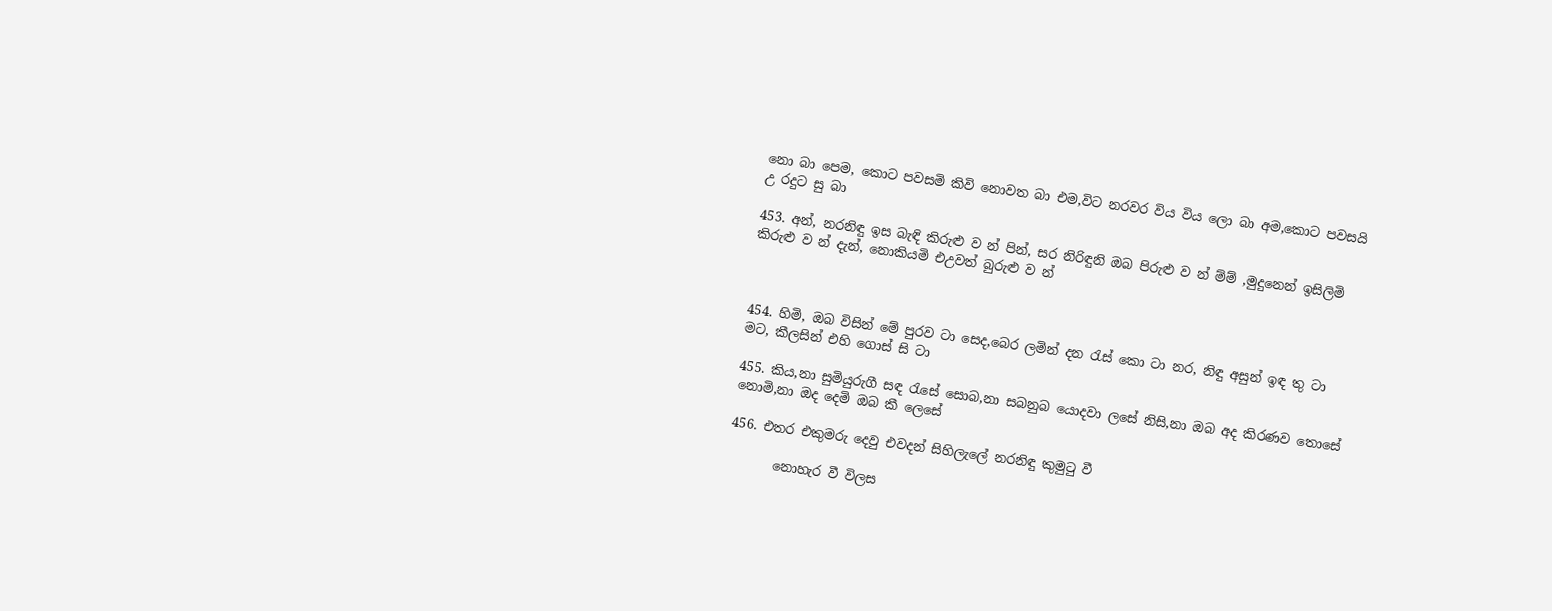නො බා පෙම, කොට පවසමි කිවි නොවත බා එම,විට නරවර විය විය ලො බා අම,කොට පවසයි උ රදුට සු බා

453. අන්, නරනිඳු ඉස බැඳි කිරුළු ව න් පින්, සර නිරිඳුනි ඔබ පිරුළු ව න් ම්ම් ,මුදුනෙන් ඉසිලිමි කිරුළු ව න් දැන්, නොකියමි එඋවත් බුරුළු ව න්



454. හිමි, ඔබ විසින් මේ පුරව ටා සෙද,බෙර ලමින් දන රැස් කො ටා නර, නිඳු අසුන් ඉඳ තු ටා මට, කීලසින් එහි ගොස් සි ටා

455. කිය,නා සුමියුරුගී සඳ රැසේ සොබ,නා සබනුබ යොදවා ලසේ නිසි,නා ඔබ අද කිරණව තොසේ නොමි,නා ඔද දෙමි ඔබ කී‍ ලෙසේ

456. එතර එකුමරු දෙවු එවදන් සිහිලැලේ නරනිඳු කුමුටු වී

       නොහැර වී විලස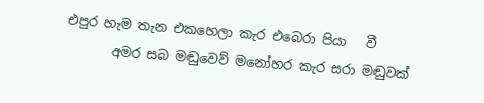එපුර හැම තැන එකහෙලා කැර එබෙරා පියා   වී
       අමර සබ මඬුවෙව් මනෝහර කැර සරා මඬුවක්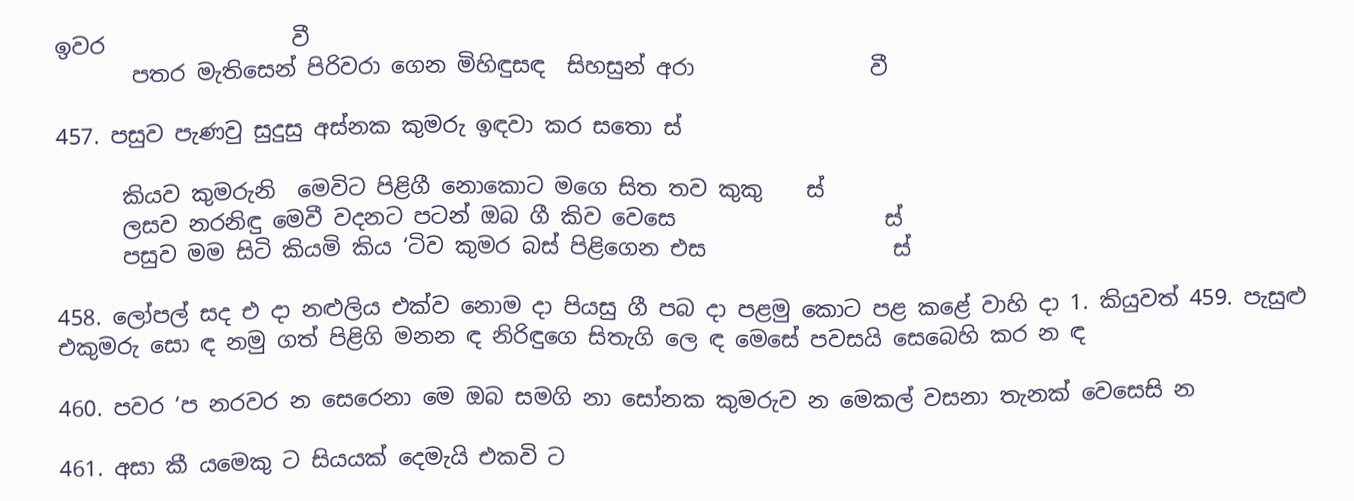ඉවර                 වී
       පතර මැතිසෙන් පිරිවරා ගෙන මිහිඳුසඳ  සිහසුන් අරා                වී

457. පසුව පැණවු සුදුසු අස්නක කුමරු ඉඳවා කර සතො ස්

      කියව කුමරුනි  මෙවිට පිළිගී නොකොට මගෙ සිත තව කුකු    ස්
      ලසව නරනිඳු මෙවී වදනට පටන් ඔබ ගී කිව වෙසෙ                   ස්
      පසුව මම සිටි කියමි කිය ‘ටිව කුමර බස් පිළිගෙන එස                 ස්

458. ලෝපල් සද එ දා නළුලිය එක්ව නොම දා පියසු ගී පබ දා පළමු කොට පළ කළේ වාහි දා 1. කියුවත් 459. පැසුළු එකුමරු සො ඳ නමු ගත් පිළිගි මනන ඳ නිරිඳුගෙ සිතැගි ලෙ ඳ මෙසේ පවසයි සෙබෙහි කර න ඳ

460. පවර ‘ප නරවර න සෙරෙනා මෙ ඔබ සමගි නා සෝනක කුමරුව න මෙකල් වසනා තැනක් වෙසෙසි න

461. අසා කී යමෙකු ට සියයක් දෙමැයි එකවි ට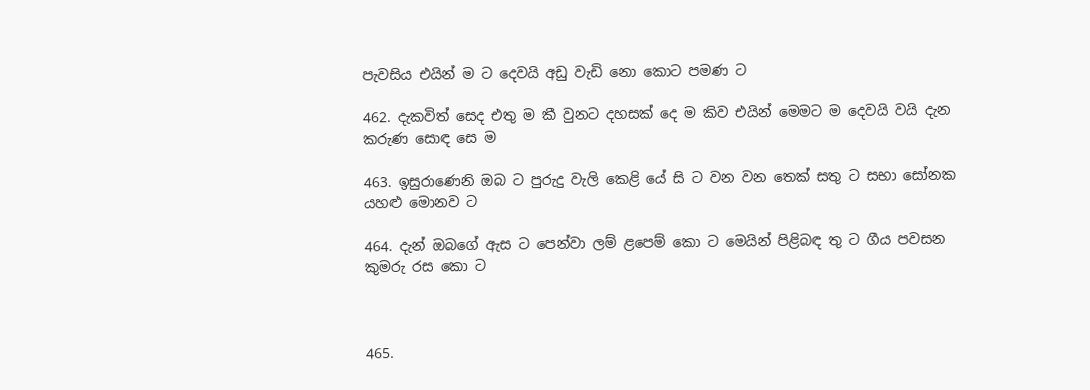පැවසිය එයින් ම ට දෙවයි අඩු වැඩි නො කොට පමණ ට

462. දැකවිත් සෙද එතු ම කී වුනට දහසක් දෙ ම කිව එයින් මෙමට ම දෙවයි වයි දැන කරුණ සොඳ සෙ ම

463. ඉසුරාණෙනි ඔබ ට පුරුදු වැලි කෙළි යේ සි ට වන වන තෙක් සතු ට සභා සෝනක යහළු මොනව ට

464. දැන් ඔබගේ ඇස ට පෙන්වා ලම් ළපෙම් කො ට මෙයින් පිළිබඳ තු ට ගීය පවසන කුමරු රස කො ට



465.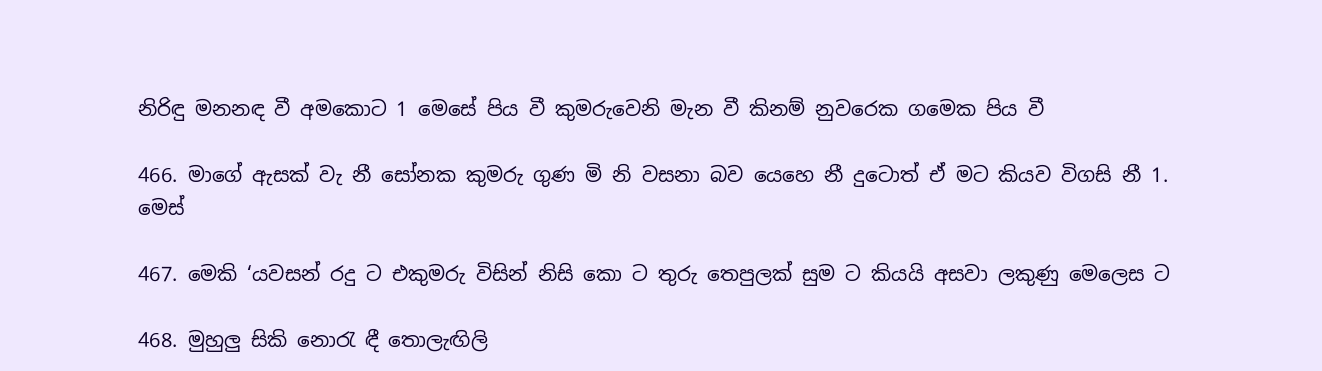නිරිඳු මනනඳ වී අමකොට 1 මෙසේ පිය වී කුමරුවෙනි මැන වී කිනම් නුවරෙක ගමෙක පිය වී

466. මාගේ ඇසක් වැ නී සෝනක කුමරු ගුණ මි නි වසනා බව යෙහෙ නී දුටොත් ඒ මට කියව විගසි නී 1. මෙස්

467. මෙකි ‘යවසන් රදු ට එකුමරු විසින් නිසි කො ට තුරු තෙපුලක් සුම ට කියයි අසවා ලකුණු මෙලෙස ට

468. මුහුලු සිකි නොරැ ඳී තොලැඟිලි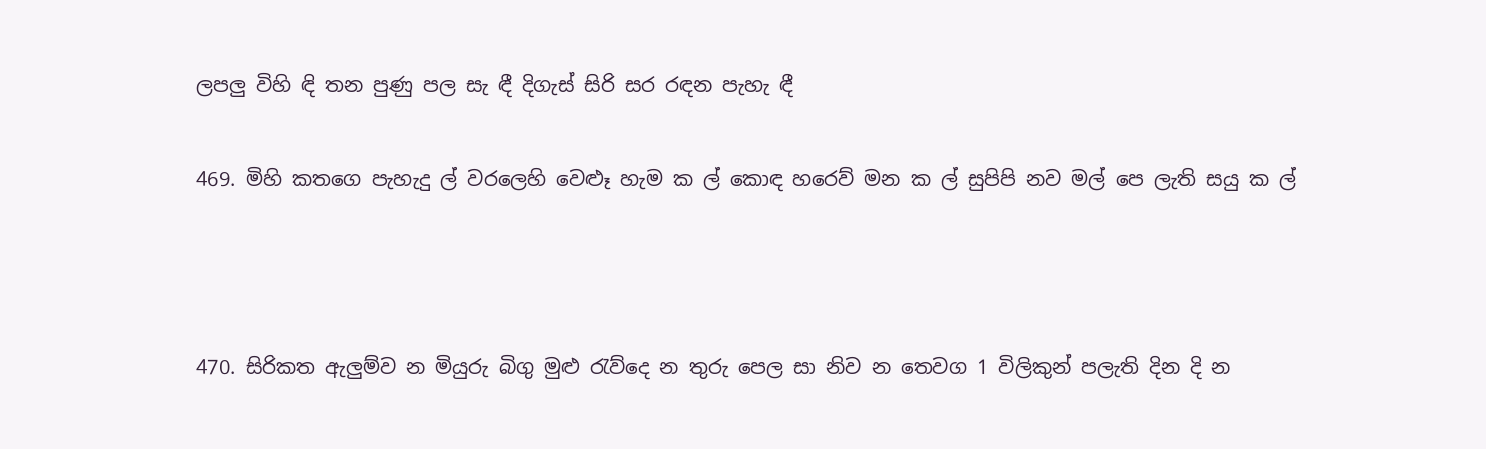ලපලු විහි ඳි තන පුණු පල සැ ඳී දිගැස් සිරි සර රඳන පැහැ ඳී

469. මිහි කතගෙ පැහැදු ල් වරලෙහි වෙළූ හැම ක ල් කොඳ හරෙව් මන ක ල් සුපිපි නව මල් පෙ ලැති සයු ක ල්



470. සිරිකත ඇලුම්ව න මියුරු බිගු මුළු රැව්දෙ න තුරු පෙල සා නිව න තෙවග 1 විලිකුන් පලැති දින දි න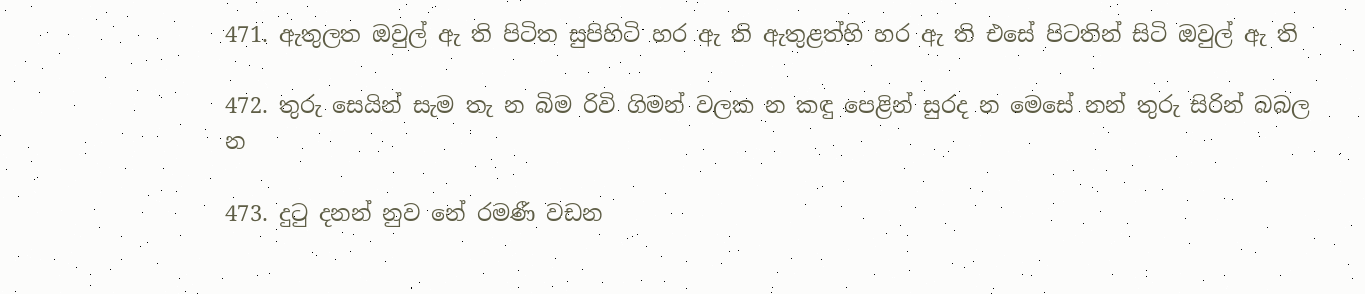471. ඇතුලත ඔවුල් ඇ ති පිටිත සුපිහිටි හර ඇ ති ඇතුළත්හි හර ඇ ති එසේ පිටතින් සිටි ඔවුල් ඇ ති

472. තුරු සෙයින් සැම තැ න බිම රිවි ගිමන් වලක න කඳු පෙළින් සුරද න මෙසේ නන් තුරු සිරින් බබල න

473. දුටු දනන් නුව නේ රමණී වඩන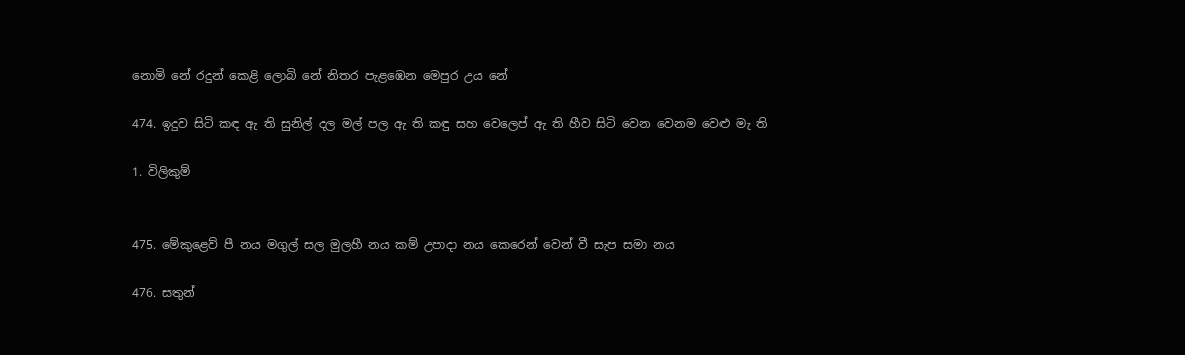නොමි නේ රදුන් කෙළි ලොබි නේ නිතර පැළඹෙන මෙපුර උය නේ

474. ඉදුව සිටි කඳ ඇ ති සුනිල් දල මල් පල ඇ ති කඳු සහ වෙලෙප් ඇ ති හීව සිටි වෙන වෙනම වෙළු මැ ති

1. විලිකුම්


475. මේකුළෙව් පී නය මගුල් සල මුලහී නය කම් උපාදා නය කෙරෙන් වෙන් වී සැප සමා නය

476. සතුන්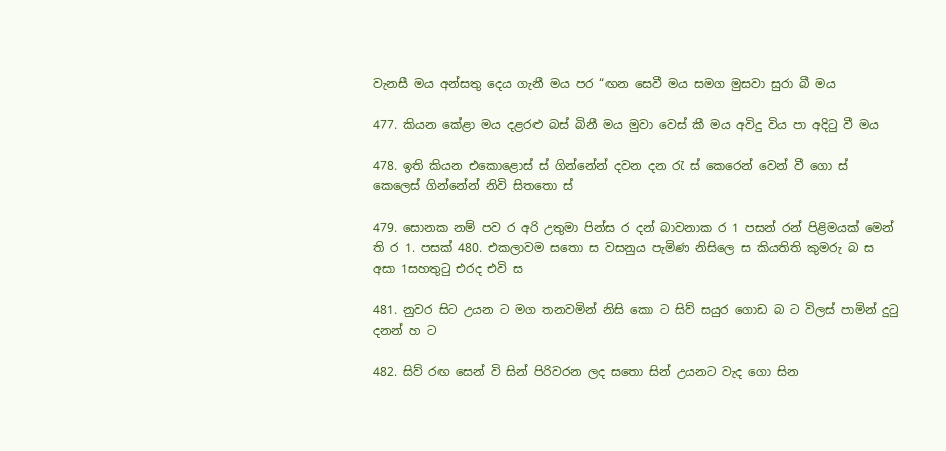වැනසී මය අන්සතු දෙය ගැනී මය පර “ඟන සෙවී මය සමග මුසවා සුරා බී මය

477. කියන කේළා මය දළරළු බස් බිනී මය මුවා වෙස් කී මය අවිදු විය පා අදිටු වී මය

478. ඉති කියන එකොළොස් ස් ගින්නේන් දවන දන රැ ස් කෙරෙන් වෙන් වී ගො ස් කෙලෙස් ගින්නේන් නිවි සිතතො ස්

479. සොනක නම් පව ර අරි උතුමා පින්ස ර දන් බාවනාක ර 1 පසන් රන් පිළිමයක් මෙන් ති ර 1. පසක් 480. එකලාවම සතො ස වසනුය පැමිණ නිසිලෙ ස කියතිති කුමරු බ ස අසා 1සහතුටු එරද එවි ස

481. නුවර සිට උයන ට මග තනවමින් නිසි කො ට සිව් සයුර ගොඩ බ ට විලස් පාමින් දුටු දනන් හ ට

482. සිව් රඟ සෙන් වි සින් පිරිවරන ලද සතො සින් උයනට වැද ගො සින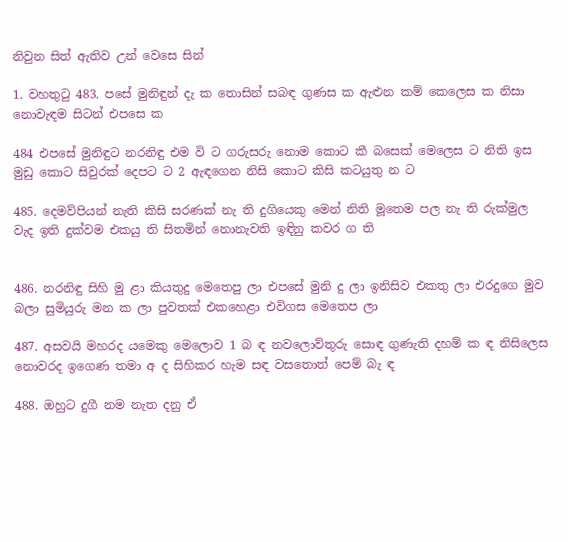නිවුන සිත් ඇතිව උන් වෙසෙ සින්

1. වහතුටු 483. පසේ මුනිඳුන් දැ ක තොසින් සබඳ ගුණස ක ඇළුන කම් කෙලෙස ක නිසා නොවැඳම සිටන් එපසෙ ක

484 එපසේ මුනිඳුට නරනිඳු එම වි ට ගරුසරු නොම කොට කී බසෙක් මෙලෙස ට නිති ඉස මුඩු කොට සිවුරක් දෙපට ට 2 ඇඳගෙන නිසි කොට කිසි කටයුතු න ට

485. දෙමව්පියන් නැති කිසි සරණක් නැ ති දුගියෙකු මෙන් නිති මූතෙම පල නැ ති රුක්මුල වැද ඉති දුක්වම එකයු ති සිතමින් නොනැවති ඉඳිනු කවර ග ති


486. නරනිඳු සිහි මු ළා කියතුදු මෙතෙපු ලා එපසේ මුනි දු ලා ඉනිසිව එකතු ලා එරදුගෙ මුව බලා සුමියුරු මන ක ලා පුවතක් එකහෙළා එවිගස මෙතෙප ලා

487. අසවයි මහරද යමෙකු මෙලොව 1 බ ඳ නවලොව්තුරු සොඳ ගුණැති දහම් ක ඳ නිසිලෙස නොවරද ඉගෙණ තමා අ ද සිහිකර හැම සඳ වසතොත් පෙම් බැ ඳ

488. ඔහුට දුගී නම නැත දනු ඒ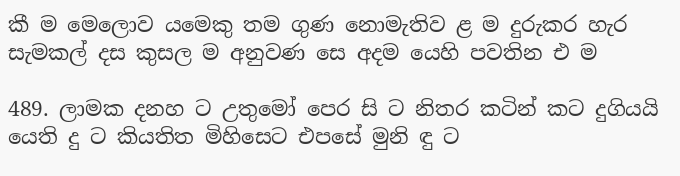කී ම මෙලොව යමෙකු තම ගුණ නොමැතිව ළ ම දුරුකර හැර සැමකල් දස කුසල ම අනුවණ සෙ අදම යෙහි පවතින එ ම

489. ලාමක දනහ ට උතුමෝ පෙර සි ට නිතර කටින් කට දුගියයි යෙති දු ට කියතිත මිහිසෙට එපසේ මුනි ඳු ට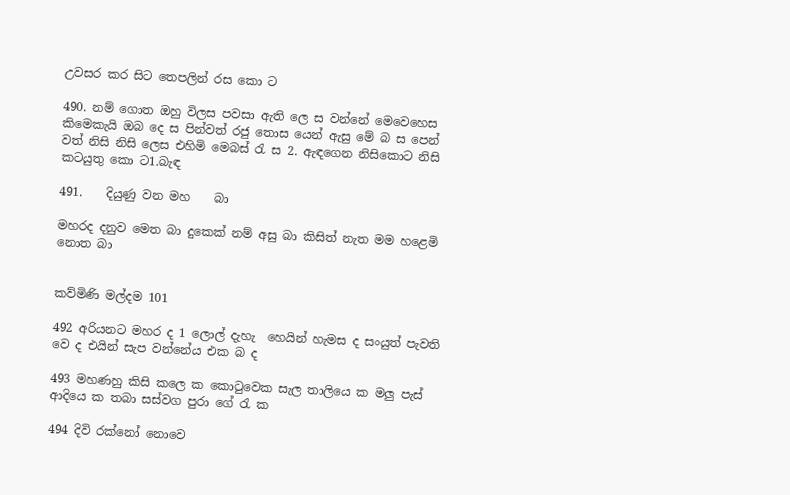උවසර කර සිට තෙපලින් රස කො ට

490. නම් ගොත ඔහු විලස පවසා ඇති ලෙ ස වන්නේ මෙවෙහෙස කිමෙකැයි ඔබ දෙ ස පින්වත් රජු තොස යෙන් ඇසු මේ බ ස පෙන් වත් නිසි නිසි ලෙස එහිමි මෙබස් රැ ස 2. ඇඳගෙන නිසිකොට නිසි කටයුතු කො ට1.බැඳ

491.    දියුණු වන මහ    බා

මහරද දනුව මෙත බා දුකෙක් නම් අසු බා කිසිත් නැත මම හළෙමි නොත බා


කව්මිණි මල්දම 101

492 අරියනට මහර ද ‍‍‍‍‍‍1 ලොල් දැහැ ‍‍ හෙයින් හැමස ද සංයුත් පැවති වෙ ද එයින් සැප වන්නේය එක බ ද

493 මහණහු කිසි කලෙ ක කොටුවෙක සැල තාලියෙ ක මලු පැස් ආදියෙ ක තබා සස්වග පුරා ගේ රැ ක

494 දිවි රක්නෝ ‍‍නොවෙ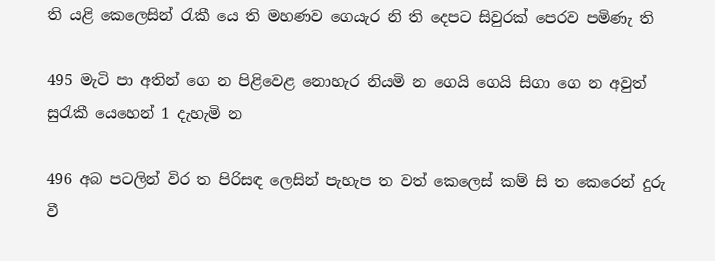ති යළි කෙලෙසින් රැකී යෙ ති මහණව ගෙයැර නි ති දෙපට සිවුරක් පෙරව පමිණැ ති

495 මැටි පා අතින් ගෙ න පිළිවෙළ නොහැර නියමි න ගෙයි ගෙයි සිගා ගෙ න අවුත් සුරැකී යෙහෙන් 1 දැහැමි න

496 අබ පටලින් විර ත පිරිසඳ ලෙසින් පැහැප ත වත් කෙලෙස් කම් සි ත කෙරෙන් දුරු වී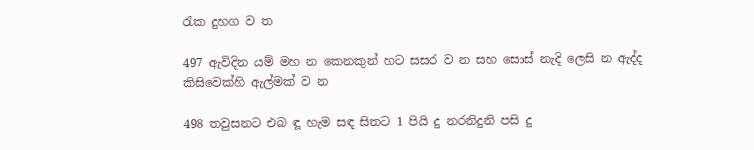රැක දුහග ව ත

497 ඇවිදින යම් මහ න කෙනකුන් හට සසර ව න සහ සොස් නැදි ලෙසි න ඇද්ද කිසිවෙක්හි ඇල්මක් ව න

498 තවුසනට එබ ඳූ හැම සඳ සිතට 1 පියි දු නරනිදුනි පසි දු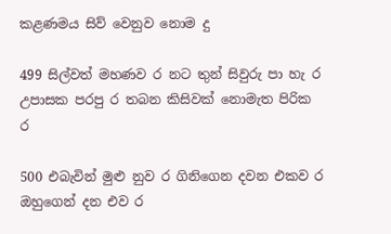කළණමය සිව් වෙනුව නොම දු

499 සිල්වත් මහණව ර නට තුන් සිවුරු පා හැ ර උපාසක පරපු ර තබන කිසිවක් නොමැත පිරික ර

500 එබැවින් මුළු නුව ර ගිනිගෙන දවන එකව ර ඔහුගෙන් දන එව ර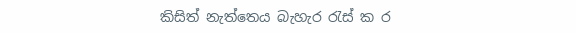කිසිත් නැත්තෙය බැහැර රැස් ක ර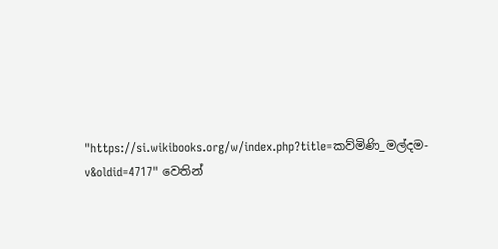"https://si.wikibooks.org/w/index.php?title=කව්මිණි_මල්දම-v&oldid=4717" වෙතින්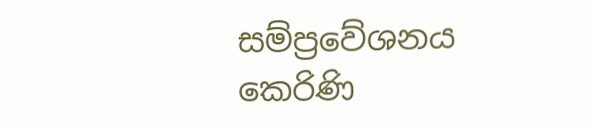සම්ප්‍රවේශනය කෙරිණි